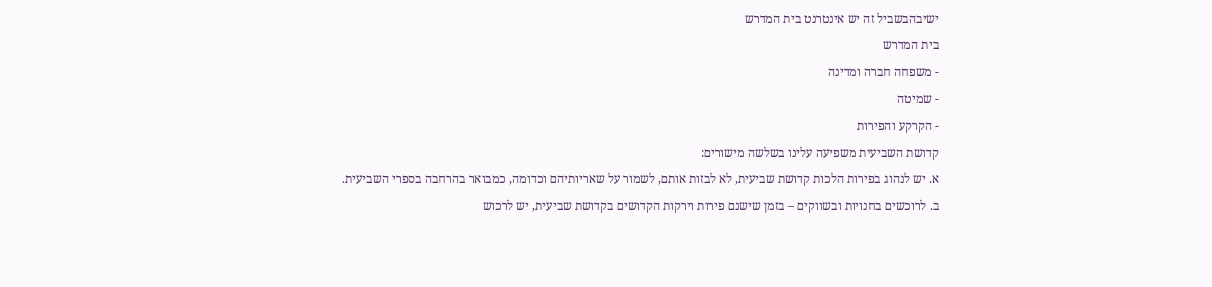ישיבהבשביל זה יש אינטרנט בית המדרש
בית המדרש
- משפחה חברה ומדינה
- שמיטה
- הקרקע והפירות
קדושת השביעית משפיעה עלינו בשלשה מישורים:
א. יש לנהוג בפירות הלכות קדושת שביעית, לא לבזות אותם, לשמור על שאריותיהם וכדומה, כמבואר בהרחבה בספרי השביעית.
ב. לרוכשים בחנויות ובשווקים – בזמן שישנם פירות וירקות הקדושים בקדושת שביעית, יש לרכוש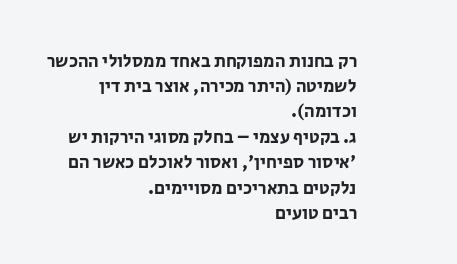רק בחנות המפוקחת באחד ממסלולי ההכשר לשמיטה (היתר מכירה, אוצר בית דין וכדומה).
ג. בקטיף עצמי – בחלק מסוגי הירקות יש 'איסור ספיחין', ואסור לאוכלם כאשר הם נלקטים בתאריכים מסויימים.
רבים טועים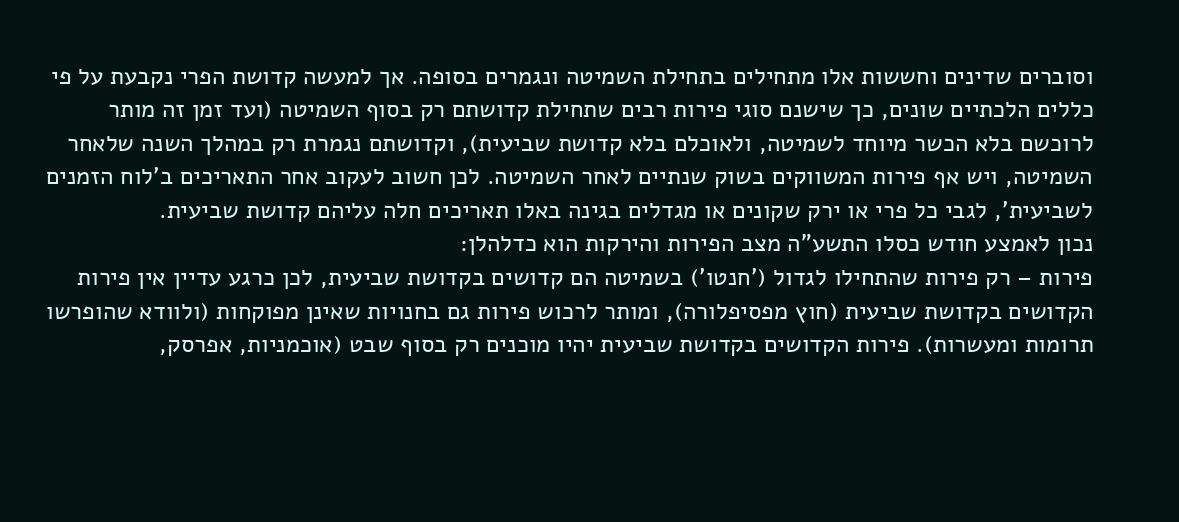וסוברים שדינים וחששות אלו מתחילים בתחילת השמיטה ונגמרים בסופה. אך למעשה קדושת הפרי נקבעת על פי כללים הלכתיים שונים, כך שישנם סוגי פירות רבים שתחילת קדושתם רק בסוף השמיטה (ועד זמן זה מותר לרוכשם בלא הכשר מיוחד לשמיטה, ולאוכלם בלא קדושת שביעית), וקדושתם נגמרת רק במהלך השנה שלאחר השמיטה, ויש אף פירות המשווקים בשוק שנתיים לאחר השמיטה. לכן חשוב לעקוב אחר התאריכים ב'לוח הזמנים לשביעית', לגבי כל פרי או ירק שקונים או מגדלים בגינה באלו תאריכים חלה עליהם קדושת שביעית.
נכון לאמצע חודש כסלו התשע"ה מצב הפירות והירקות הוא כדלהלן:
פירות – רק פירות שהתחילו לגדול ('חנטו') בשמיטה הם קדושים בקדושת שביעית, לכן כרגע עדיין אין פירות הקדושים בקדושת שביעית (חוץ מפסיפלורה), ומותר לרכוש פירות גם בחנויות שאינן מפוקחות (ולוודא שהופרשו תרומות ומעשרות). פירות הקדושים בקדושת שביעית יהיו מוכנים רק בסוף שבט (אוכמניות, אפרסק,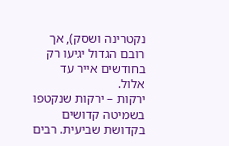נקטרינה ושסק), אך רובם הגדול יגיעו רק בחודשים אייר עד אלול.
ירקות – ירקות שנקטפו בשמיטה קדושים בקדושת שביעית. רבים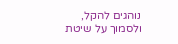נוהגים להקל, ולסמוך על שיטת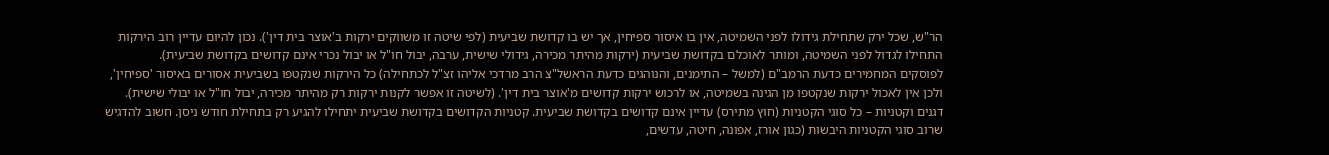הר"ש, שכל ירק שתחילת גידולו לפני השמיטה, אין בו איסור ספיחין, אך יש בו קדושת שביעית (לפי שיטה זו משווקים ירקות ב'אוצר בית דין'). נכון להיום עדיין רוב הירקות התחילו לגדול לפני השמיטה, ומותר לאוכלם בקדושת שביעית (ירקות מהיתר מכירה, גידולי שישית, ערבה, יבול חו"ל או יבול נכרי אינם קדושים בקדושת שביעית).
לפוסקים המחמירים כדעת הרמב"ם (למשל – התימנים, והנוהגים כדעת הראשל"צ הרב מרדכי אליהו זצ"ל לכתחילה) כל הירקות שנקטפו בשביעית אסורים באיסור 'ספיחין', ולכן אין לאכול ירקות שנקטפו מן הגינה בשמיטה, או לרכוש ירקות קדושים מ'אוצר בית דין'. (לשיטה זו אפשר לקנות ירקות רק מהיתר מכירה, יבול חו"ל או יבולי שישית).
דגנים וקטניות – כל סוגי הקטניות (חוץ מתירס) עדיין אינם קדושים בקדושת שביעית. קטניות הקדושים בקדושת שביעית יתחילו להגיע רק בתחילת חודש ניסן. חשוב להדגיש שרוב סוגי הקטניות היבשות (כגון אורז, אפונה, חיטה, עדשים,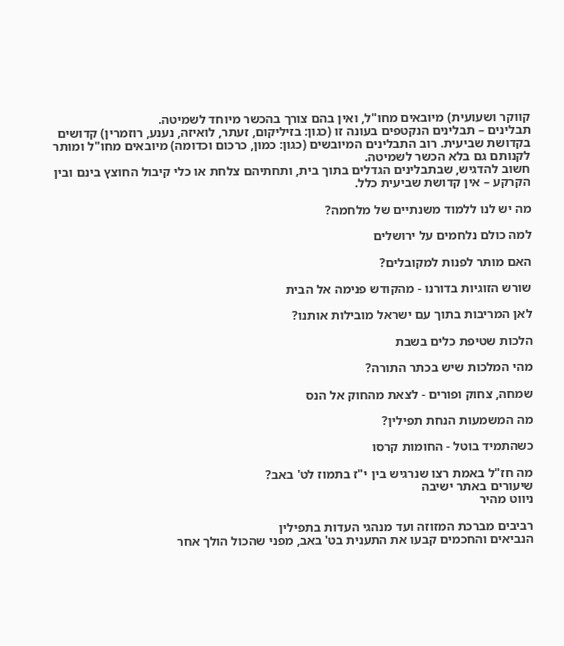קווקר ושעועית) מיובאים מחו"ל, ואין בהם צורך בהכשר מיוחד לשמיטה.
תבלינים – תבלינים הנקטפים בעונה זו (כגון: בזיליקום, זעתר, לואיזה, נענע, רוזמרין) קדושים בקדושת שביעית. רוב התבלינים המיובשים (כגון: כמון, כרכום וכדומה) מיובאים מחו"ל ומותר לקנותם גם בלא הכשר לשמיטה.
חשוב להדגיש, שבתבלינים הגדלים בתוך בית, ותחתיהם צלחת או כלי קיבול החוצץ בינם ובין הקרקע – אין קדושת שביעית כלל.

מה יש לנו ללמוד משנתיים של מלחמה?

למה כולם נלחמים על ירושלים

האם מותר לפנות למקובלים?

שורש הזוגיות בדורנו - מהקודש פנימה אל הבית

לאן המריבות בתוך עם ישראל מובילות אותנו?

הלכות שטיפת כלים בשבת

מהי המלכות שיש בכתר התורה?

שמחה, צחוק ופורים - לצאת מהחוק אל הנס

מה המשמעות הנחת תפילין?

כשהתמיד בוטל - החומות קרסו

מה חז"ל באמת רצו שנרגיש בין י"ז בתמוז לט' באב?
שיעורים באתר ישיבה
ניווט מהיר

רביבים מברכת המזוזה ועד מנהגי העדות בתפילין
הנביאים והחכמים קבעו את התענית בט' באב, מפני שהכול הולך אחר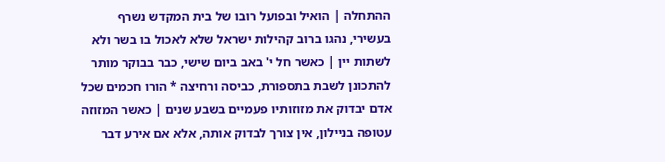ההתחלה | הואיל ובפועל רובו של בית המקדש נשרף בעשירי, נהגו ברוב קהילות ישראל שלא לאכול בו בשר ולא לשתות יין | כאשר חל י' באב ביום שישי, כבר בבוקר מותר להתכונן לשבת בתספורת, כביסה ורחיצה * הורו חכמים שכל אדם יבדוק את מזוזותיו פעמיים בשבע שנים | כאשר המזוזה עטופה בניילון, אין צורך לבדוק אותה, אלא אם אירע דבר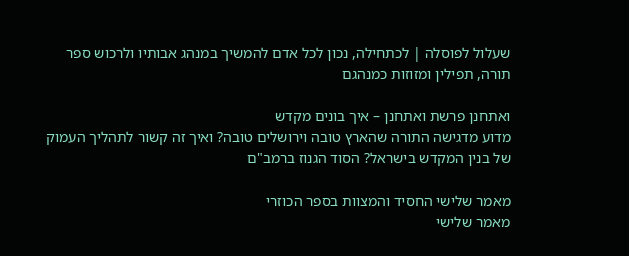שעלול לפוסלה | לכתחילה, נכון לכל אדם להמשיך במנהג אבותיו ולרכוש ספר תורה, תפילין ומזוזות כמנהגם

ואתחנן פרשת ואתחנן – איך בונים מקדש
מדוע מדגישה התורה שהארץ טובה וירושלים טובה? ואיך זה קשור לתהליך העמוק של בנין המקדש בישראל? הסוד הגנוז ברמב"ם

מאמר שלישי החסיד והמצוות בספר הכוזרי
מאמר שלישי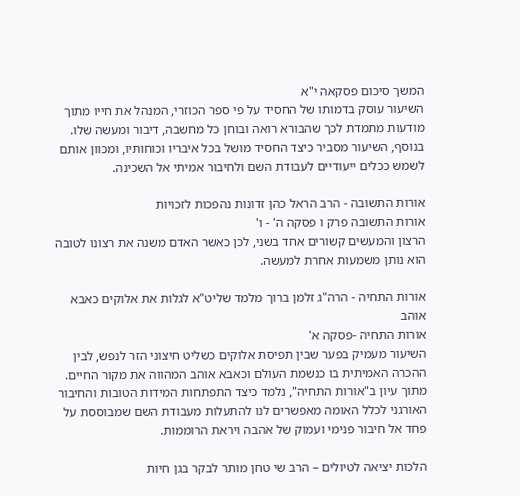המשך סיכום פסקאה י"א
השיעור עוסק בדמותו של החסיד על פי ספר הכוזרי, המנהל את חייו מתוך מודעות מתמדת לכך שהבורא רואה ובוחן כל מחשבה, דיבור ומעשה שלו. בנוסף, השיעור מסביר כיצד החסיד מושל בכל איבריו וכוחותיו, ומכוון אותם לשמש ככלים ייעודיים לעבודת השם ולחיבור אמיתי אל השכינה.

אורות התשובה - הרב הראל כהן זדונות נהפכות לזכויות
אורות התשובה פרק ו פסקה ה' - ו'
הרצון והמעשים קשורים אחד בשני, לכן כאשר האדם משנה את רצונו לטובה הוא נותן משמעות אחרת למעשה.

אורות התחיה - הרה"ג זלמן ברוך מלמד שליט"א לגלות את אלוקים כאבא אוהב
אורות התחיה -פסקה א'
השיעור מעמיק בפער שבין תפיסת אלוקים כשליט חיצוני הזר לנפש, לבין ההכרה האמיתית בו כנשמת העולם וכאבא אוהב המהווה את מקור החיים. מתוך עיון ב"אורות התחיה", נלמד כיצד התפתחות המידות הטובות והחיבור האורגני לכלל האומה מאפשרים לנו להתעלות מעבודת השם שמבוססת על פחד אל חיבור פנימי ועמוק של אהבה ויראת הרוממות.

הלכות יציאה לטיולים – הרב שי טחן מותר לבקר בגן חיות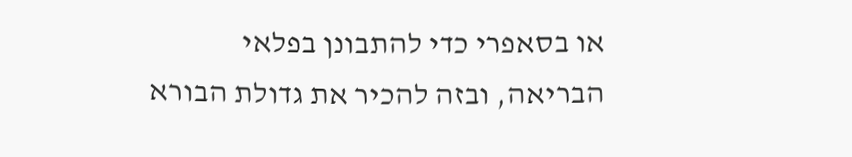או בסאפרי כדי להתבונן בפלאי הבריאה, ובזה להכיר את גדולת הבורא